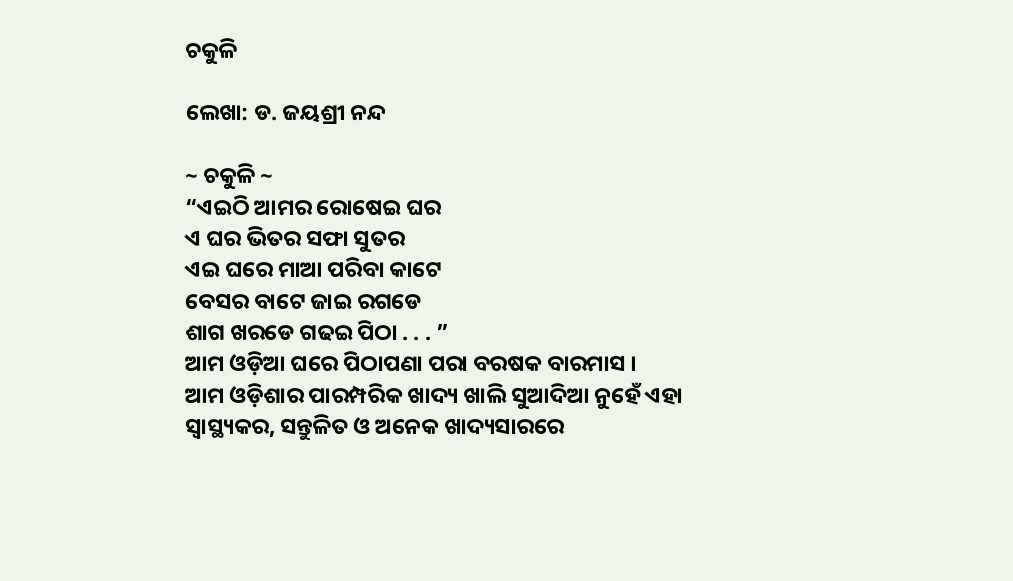ଚକୁଳି

ଲେଖା: ଡ. ଜୟଶ୍ରୀ ନନ୍ଦ

~ ଚକୁଳି ~
“ଏଇଠି ଆମର ରୋଷେଇ ଘର
ଏ ଘର ଭିତର ସଫା ସୁତର
ଏଇ ଘରେ ମାଆ ପରିବା କାଟେ
ବେସର ବାଟେ ଜାଇ ରଗଡେ
ଶାଗ ଖରଡେ ଗଢଇ ପିଠା . . . ”
ଆମ ଓଡ଼ିଆ ଘରେ ପିଠାପଣା ପରା ବରଷକ ବାରମାସ ।
ଆମ ଓଡ଼ିଶାର ପାରମ୍ପରିକ ଖାଦ୍ୟ ଖାଲି ସୁଆଦିଆ ନୁହେଁ ଏହା ସ୍ବାସ୍ଥ୍ୟକର, ସନ୍ତୁଳିତ ଓ ଅନେକ ଖାଦ୍ୟସାରରେ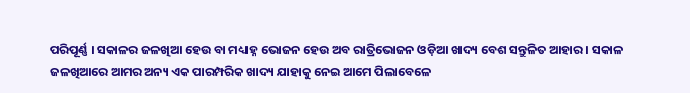ପରିପୂର୍ଣ୍ଣ । ସକାଳର ଜଳଖିଆ ହେଉ ବା ମଧ୍ୟାହ୍ନ ଭୋଜନ ହେଉ ଅବ ରାତ୍ରିଭୋଜନ ଓଡ଼ିଆ ଖାଦ୍ୟ ବେଶ ସନ୍ତୁଳିତ ଆହାର । ସକାଳ ଜଳଖିଆରେ ଆମର ଅନ୍ୟ ଏକ ପାରମ୍ପରିକ ଖାଦ୍ୟ ଯାହାକୁ ନେଇ ଆମେ ପିଲାବେଳେ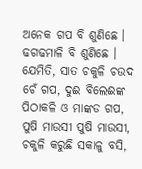ଅନେକ ଗପ ବି ଶୁଣିଛେ । ଢଗଢମାଳି ବି ଶୁଣିଛେ । ଯେମିତି, ସାତ ଚକୁଳି ଚଉଦ ଚେଁ ଗପ, ଦୁଈ ବିଲେଈଙ୍କ ପିଠାକଳି ଓ ମାଙ୍କଡ ଗପ, ପୁଷି ମାଉସୀ ପୁଷି ମାଉସୀ, ଚକୁଳି କରୁଛି ସକାଳୁ ବସି,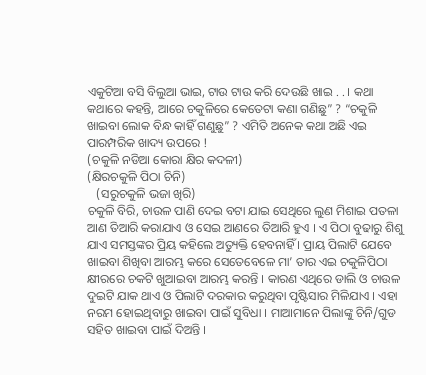ଏକୁଟିଆ ବସି ବିଲୁଆ ଭାଇ, ଟାଉ ଟାଉ କରି ଦେଉଛି ଖାଇ . . । କଥା କଥାରେ କହନ୍ତି, ଆରେ ଚକୁଳିରେ କେତେଟା କଣା ଗଣିଛୁ” ? “ଚକୁଳି ଖାଇବା ଲୋକ ବିନ୍ଧ କାହିଁ ଗଣୁଛୁ” ? ଏମିତି ଅନେକ କଥା ଅଛି ଏଇ ପାରମ୍ପରିକ ଖାଦ୍ୟ ଉପରେ !
(ଚକୁଳି ନଡିଆ କୋରା କ୍ଷିର କଦଳୀ)
(କ୍ଷିରଚକୁଳି ପିଠା ଚିନି)
   (ସରୁଚକୁଳି ଭଜା ଖିରି)
ଚକୁଳି ବିରି, ଚାଉଳ ପାଣି ଦେଇ ବଟା ଯାଇ ସେଥିରେ ଲୁଣ ମିଶାଇ ପତଳା ଆଣ ତିଆରି କରାଯାଏ ଓ ସେଇ ଆଣରେ ତିଆରି ହୁଏ । ଏ ପିଠା ବୁଢାରୁ ଶିଶୁ ଯାଏ ସମସ୍ତଙ୍କର ପ୍ରିୟ କହିଲେ ଅତ୍ୟୁକ୍ତି ହେବନାହିଁ । ପ୍ରାୟ ପିଲାଟି ଯେବେ ଖାଇବା ଶିଖିବା ଆରମ୍ଭ କରେ ସେତେବେଳେ ମା’ ତାର ଏଇ ଚକୁଳିପିଠା କ୍ଷୀରରେ ଚକଟି ଖୁଆଇବା ଆରମ୍ଭ କରନ୍ତି । କାରଣ ଏଥିରେ ଡାଲି ଓ ଚାଉଳ ଦୁଇଟି ଯାକ ଥାଏ ଓ ପିଲାଟି ଦରକାର କରୁଥିବା ପୃଷ୍ଟିସାର ମିଳିଯାଏ । ଏହା ନରମ ହୋଇଥିବାରୁ ଖାଇବା ପାଇଁ ସୁବିଧା । ମାଆମାନେ ପିଲାଙ୍କୁ ଚିନି/ଗୁଡ ସହିତ ଖାଇବା ପାଇଁ ଦିଅନ୍ତି ।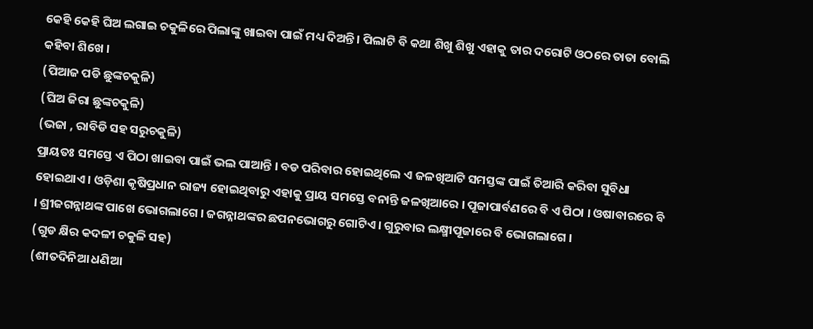କେହି କେହି ଘିଅ ଲଗାଇ ଚକୁଳିରେ ପିଲାଙ୍କୁ ଖାଇବା ପାଇଁ ମଧ୍ୟ ଦିଅନ୍ତି । ପିଲାଟି ବି କଥା ଶିଖୁ ଶିଖୁ ଏହାକୁ ତାର ଦରୋଟି ଓଠରେ ତାତା ବୋଲି କହିବା ଶିଖେ ।
(ପିଆଜ ପଡି ଛୁଙ୍କଚକୁଳି)
(ଘିଅ ଜିରା ଛୁଙ୍କଚକୁଳି)
(ଭଜା , ରାବିଡି ସହ ସରୁଚକୁଳି)
ପ୍ରାୟତଃ ସମସ୍ତେ ଏ ପିଠା ଖାଇବା ପାଇଁ ଭଲ ପାଆନ୍ତି । ବଡ ପରିବାର ହୋଇଥିଲେ ଏ ଜଳଖିଆଟି ସମସ୍ତଙ୍କ ପାଇଁ ତିଆରି କରିବା ସୁବିଧା ହୋଇଥାଏ । ଓଡ଼ିଶା କୃଷିପ୍ରଧାନ ରାଜ୍ୟ ହୋଇଥିବାରୁ ଏହାକୁ ପ୍ରାୟ ସମସ୍ତେ ବନାନ୍ତି ଜଳଖିଆରେ । ପୂଜାପାର୍ବଣରେ ବି ଏ ପିଠା । ଓଷାବାରରେ ବି । ଶ୍ରୀଜଗନ୍ନାଥଙ୍କ ପାଖେ ଭୋଗଲାଗେ । ଜଗନ୍ନାଥଙ୍କର ଛପନଭୋଗରୁ ଗୋଟିଏ । ଗୁରୁବାର ଲକ୍ଷ୍ମୀପୂଜାରେ ବି ଭୋଗଲାଗେ ।
(ଗୁଡ କ୍ଷିର କଦଳୀ ଚକୁଳି ସହ)
(ଶୀତଦିନିଆ ଧଣିଆ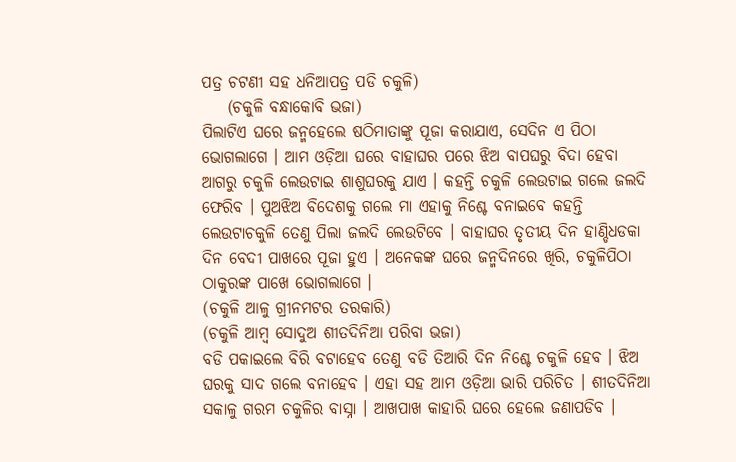ପତ୍ର ଚଟଣୀ ସହ ଧନିଆପତ୍ର ପଡି ଚକୁଳି)
    (ଚକୁଳି ବନ୍ଧାକୋବି ଭଜା)
ପିଲାଟିଏ ଘରେ ଜନ୍ମହେଲେ ଷଠିମାତାଙ୍କୁ ପୂଜା କରାଯାଏ, ସେଦିନ ଏ ପିଠା ଭୋଗଲାଗେ । ଆମ ଓଡ଼ିଆ ଘରେ ବାହାଘର ପରେ ଝିଅ ବାପଘରୁ ବିଦା ହେବା ଆଗରୁ ଚକୁଳି ଲେଉଟାଇ ଶାଶୁଘରକୁ ଯାଏ । କହନ୍ତି ଚକୁଳି ଲେଉଟାଇ ଗଲେ ଜଲଦି ଫେରିବ । ପୁଅଝିଅ ବିଦେଶକୁ ଗଲେ ମା ଏହାକୁ ନିଶ୍ଚେ ବନାଇବେ କହନ୍ତି ଲେଉଟାଚକୁଳି ତେଣୁ ପିଲା ଜଲଦି ଲେଉଟିବେ । ବାହାଘର ତୃତୀୟ ଦିନ ହାଣ୍ଡିଧଡକା ଦିନ ବେଦୀ ପାଖରେ ପୂଜା ହୁଏ । ଅନେକଙ୍କ ଘରେ ଜନ୍ମଦିନରେ ଖିରି, ଚକୁଳିପିଠା ଠାକୁରଙ୍କ ପାଖେ ଭୋଗଲାଗେ ।
(ଚକୁଳି ଆଳୁ ଗ୍ରୀନମଟର ତରକାରି)
(ଚକୁଳି ଆମ୍ବ ସୋଦୁଅ ଶୀତଦିନିଆ ପରିବା ଭଜା)
ବଡି ପକାଇଲେ ବିରି ବଟାହେବ ତେଣୁ ବଡି ତିଆରି ଦିନ ନିଶ୍ଚେ ଚକୁଳି ହେବ । ଝିଅ ଘରକୁ ସାଦ ଗଲେ ବନାହେବ । ଏହା ସହ ଆମ ଓଡ଼ିଆ ଭାରି ପରିଚିତ । ଶୀତଦିନିଆ ସକାଳୁ ଗରମ ଚକୁଳିର ବାସ୍ନା । ଆଖପାଖ କାହାରି ଘରେ ହେଲେ ଜଣାପଡିବ ।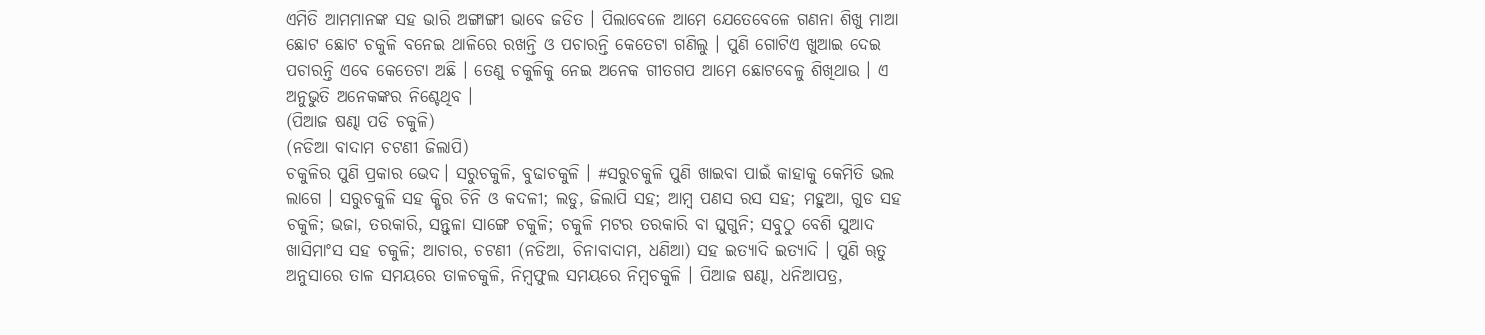ଏମିତି ଆମମାନଙ୍କ ସହ ଭାରି ଅଙ୍ଗାଙ୍ଗୀ ଭାବେ ଜଡିତ । ପିଲାବେଳେ ଆମେ ଯେତେବେଳେ ଗଣନା ଶିଖୁ ମାଆ ଛୋଟ ଛୋଟ ଚକୁଳି ବନେଇ ଥାଳିରେ ରଖନ୍ତି ଓ ପଚାରନ୍ତି କେତେଟା ଗଣିଲୁ । ପୁଣି ଗୋଟିଏ ଖୁଆଇ ଦେଇ ପଚାରନ୍ତି ଏବେ କେତେଟା ଅଛି । ତେଣୁ ଚକୁଳିକୁ ନେଇ ଅନେକ ଗୀତଗପ ଆମେ ଛୋଟବେଳୁ ଶିଖିଥାଉ । ଏ ଅନୁଭୁତି ଅନେକଙ୍କର ନିଶ୍ଚେଥିବ ।
(ପିଆଜ ଷଣ୍ଢା ପଡି ଚକୁଳି)
(ନଡିଆ ବାଦାମ ଚଟଣୀ ଜିଲାପି)
ଚକୁଳିର ପୁଣି ପ୍ରକାର ଭେଦ। ସରୁଚକୁଳି, ବୁଢାଚକୁଳି । #ସରୁଚକୁଳି ପୁଣି ଖାଇବା ପାଇଁ କାହାକୁ କେମିତି ଭଲ ଲାଗେ । ସରୁଚକୁଳି ସହ କ୍ଷିର ଚିନି ଓ କଦଳୀ; ଲଡୁ, ଜିଲାପି ସହ; ଆମ୍ବ ପଣସ ରସ ସହ; ମହୁଆ, ଗୁଡ ସହ ଚକୁଳି; ଭଜା, ତରକାରି, ସନ୍ତୁଳା ସାଙ୍ଗେ ଚକୁଳି; ଚକୁଳି ମଟର ତରକାରି ବା ଘୁଗୁନି; ସବୁଠୁ ବେଶି ସୁଆଦ ଖାସିମାଂସ ସହ ଚକୁଳି; ଆଚାର, ଚଟଣୀ (ନଡିଆ, ଚିନାବାଦାମ, ଧଣିଆ) ସହ ଇତ୍ୟାଦି ଇତ୍ୟାଦି । ପୁଣି ୠତୁ ଅନୁସାରେ ତାଳ ସମୟରେ ତାଳଚକୁଳି, ନିମ୍ବଫୁଲ ସମୟରେ ନିମ୍ବଚକୁଳି । ପିଆଜ ଷଣ୍ଢା, ଧନିଆପତ୍ର,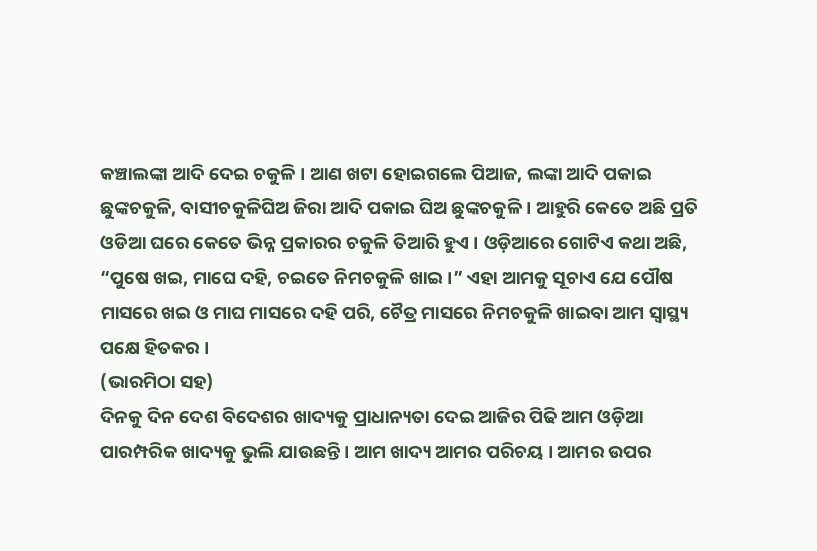କଞ୍ଚାଲଙ୍କା ଆଦି ଦେଇ ଚକୁଳି । ଆଣ ଖଟା ହୋଇଗଲେ ପିଆଜ, ଲଙ୍କା ଆଦି ପକାଇ ଛୁଙ୍କଚକୁଳି, ବାସୀଚକୁଳିଘିଅ ଜିରା ଆଦି ପକାଇ ଘିଅ ଛୁଙ୍କଚକୁଳି । ଆହୁରି କେତେ ଅଛି ପ୍ରତି ଓଡିଆ ଘରେ କେତେ ଭିନ୍ନ ପ୍ରକାରର ଚକୁଳି ତିଆରି ହୁଏ । ଓଡ଼ିଆରେ ଗୋଟିଏ କଥା ଅଛି, “ପୁଷେ ଖଇ, ମାଘେ ଦହି, ଚଇତେ ନିମଚକୁଳି ଖାଇ।” ଏହା ଆମକୁ ସୂଚାଏ ଯେ ପୌଷ ମାସରେ ଖଇ ଓ ମାଘ ମାସରେ ଦହି ପରି, ଚୈତ୍ର ମାସରେ ନିମଚକୁଳି ଖାଇବା ଆମ ସ୍ବାସ୍ଥ୍ୟ ପକ୍ଷେ ହିତକର ।
(ଭାରମିଠା ସହ)
ଦିନକୁ ଦିନ ଦେଶ ବିଦେଶର ଖାଦ୍ୟକୁ ପ୍ରାଧାନ୍ୟତା ଦେଇ ଆଜିର ପିଢି ଆମ ଓଡ଼ିଆ ପାରମ୍ପରିକ ଖାଦ୍ୟକୁ ଭୁଲି ଯାଉଛନ୍ତି । ଆମ ଖାଦ୍ୟ ଆମର ପରିଚୟ । ଆମର ଉପର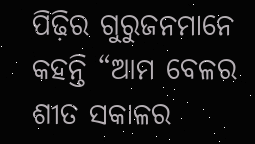ପିଢ଼ିର ଗୁରୁଜନମାନେ କହନ୍ତି “ଆମ ବେଳର ଶୀତ ସକାଳର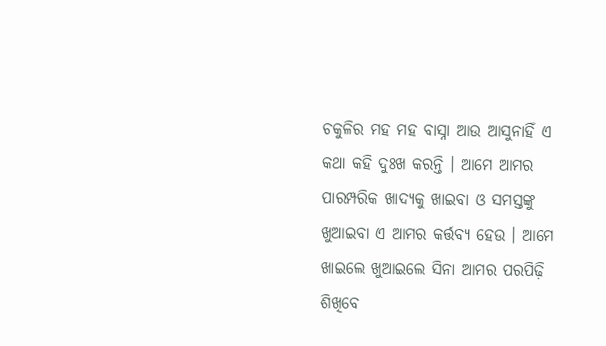ଚକୁଳିର ମହ ମହ ବାସ୍ନା ଆଉ ଆସୁନାହିଁ ଏ କଥା କହି ଦୁଃଖ କରନ୍ତି । ଆମେ ଆମର ପାରମ୍ପରିକ ଖାଦ୍ୟକୁ ଖାଇବା ଓ ସମସ୍ତଙ୍କୁ ଖୁଆଇବା ଏ ଆମର କର୍ତ୍ତବ୍ୟ ହେଉ । ଆମେ ଖାଇଲେ ଖୁଆଇଲେ ସିନା ଆମର ପରପିଢ଼ି ଶିଖିବେ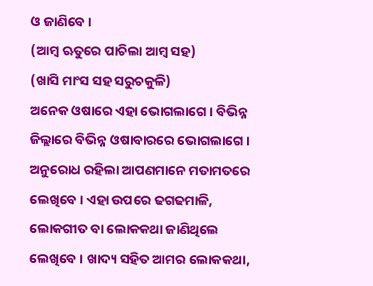ଓ ଜାଣିବେ ।
(ଆମ୍ବ ଋତୁରେ ପାଚିଲା ଆମ୍ବ ସହ)
(ଖାସି ମାଂସ ସହ ସରୁଚକୁଳି)
ଅନେକ ଓଷାରେ ଏହା ଭୋଗଲାଗେ । ବିଭିନ୍ନ ଜିଲ୍ଲାରେ ବିଭିନ୍ନ ଓଷାବାରରେ ଭୋଗଲାଗେ । ଅନୁରୋଧ ରହିଲା ଆପଣମାନେ ମତାମତରେ ଲେଖିବେ । ଏହା ଉପରେ ଢଗଢମାଳି, ଲୋକଗୀତ ବା ଲୋକକଥା ଜାଣିଥିଲେ ଲେଖିବେ । ଖାଦ୍ୟ ସହିତ ଆମର ଲୋକକଥା,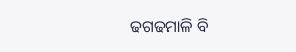ଢଗଢମାଳି ବି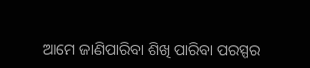ଆମେ ଜାଣିପାରିବା ଶିଖି ପାରିବା ପରସ୍ପର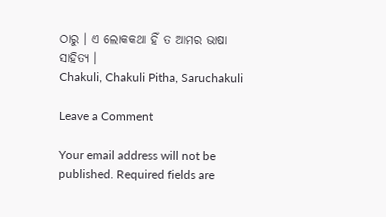ଠାରୁ । ଏ ଲୋକକଥା ହିଁ ତ ଆମର ଭାଷା ସାହିତ୍ୟ ।
Chakuli, Chakuli Pitha, Saruchakuli

Leave a Comment

Your email address will not be published. Required fields are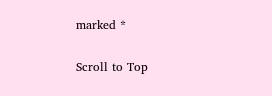marked *

Scroll to Top